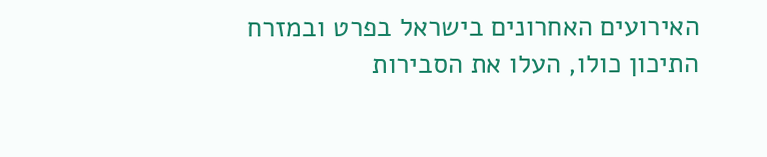האירועים האחרונים בישראל בפרט ובמזרח התיכון כולו, העלו את הסבירות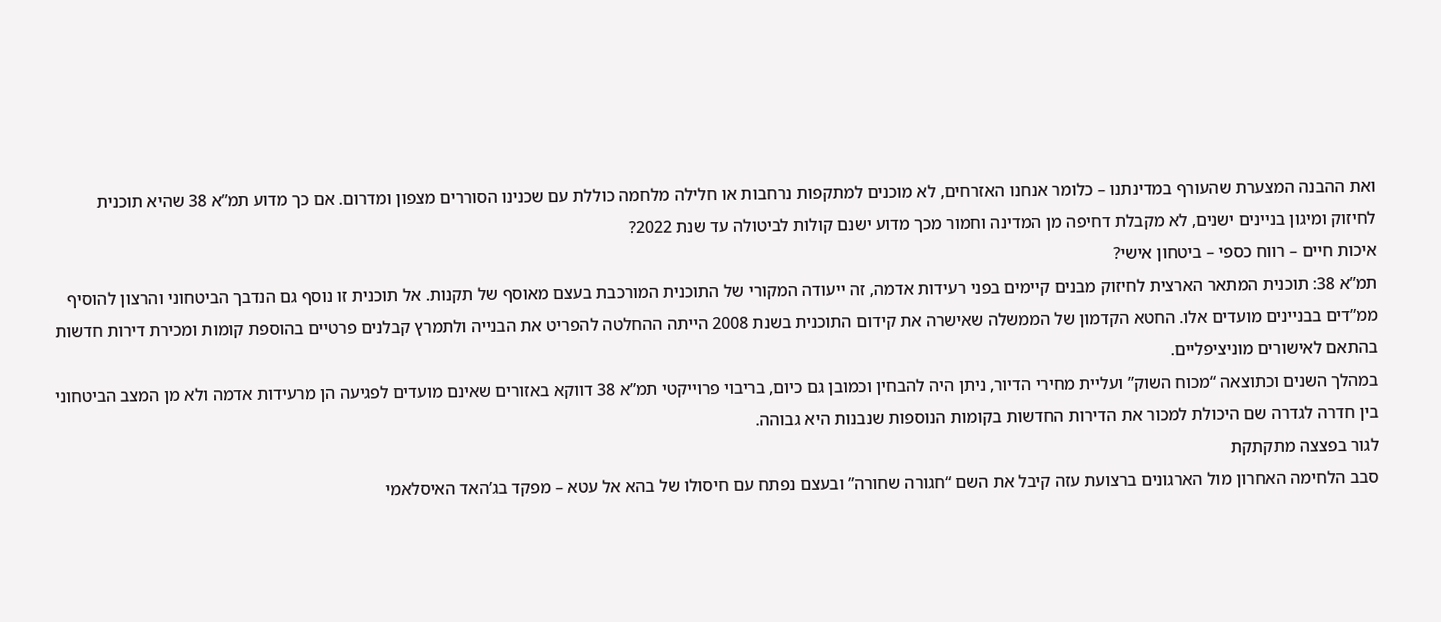ואת ההבנה המצערת שהעורף במדינתנו – כלומר אנחנו האזרחים, לא מוכנים למתקפות נרחבות או חלילה מלחמה כוללת עם שכנינו הסוררים מצפון ומדרום. אם כך מדוע תמ”א 38 שהיא תוכנית לחיזוק ומיגון בניינים ישנים, לא מקבלת דחיפה מן המדינה וחמור מכך מדוע ישנם קולות לביטולה עד שנת 2022?
איכות חיים – רווח כספי – ביטחון אישי?
תמ”א 38: תוכנית המתאר הארצית לחיזוק מבנים קיימים בפני רעידות אדמה, זה ייעודה המקורי של התוכנית המורכבת בעצם מאוסף של תקנות. אל תוכנית זו נוסף גם הנדבך הביטחוני והרצון להוסיף ממ”דים בבניינים מועדים אלו. החטא הקדמון של הממשלה שאישרה את קידום התוכנית בשנת 2008 הייתה ההחלטה להפריט את הבנייה ולתמרץ קבלנים פרטיים בהוספת קומות ומכירת דירות חדשות בהתאם לאישורים מוניציפליים.
במהלך השנים וכתוצאה “מכוח השוק” ועליית מחירי הדיור, ניתן היה להבחין וכמובן גם כיום, בריבוי פרוייקטי תמ”א 38 דווקא באזורים שאינם מועדים לפגיעה הן מרעידות אדמה ולא מן המצב הביטחוני בין חדרה לגדרה שם היכולת למכור את הדירות החדשות בקומות הנוספות שנבנות היא גבוהה.
לגור בפצצה מתקתקת
סבב הלחימה האחרון מול הארגונים ברצועת עזה קיבל את השם “חגורה שחורה” ובעצם נפתח עם חיסולו של בהא אל עטא – מפקד בג’האד האיסלאמי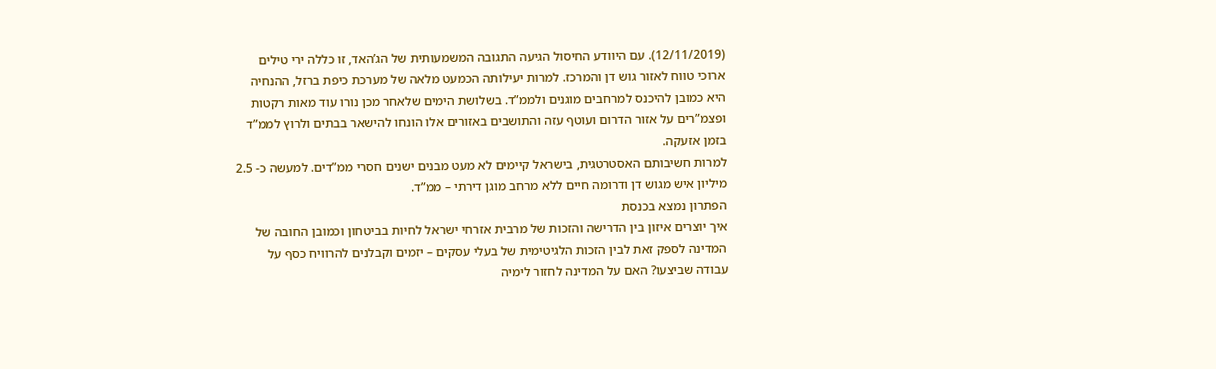(12/11/2019). עם היוודע החיסול הגיעה התגובה המשמעותית של הג’האד, זו כללה ירי טילים ארוכי טווח לאזור גוש דן והמרכז. למרות יעילותה הכמעט מלאה של מערכת כיפת ברזל, ההנחיה היא כמובן להיכנס למרחבים מוגנים ולממ”ד. בשלושת הימים שלאחר מכן נורו עוד מאות רקטות ופצמ”רים על אזור הדרום ועוטף עזה והתושבים באזורים אלו הונחו להישאר בבתים ולרוץ לממ”ד בזמן אזעקה.
למרות חשיבותם האסטרטגית, בישראל קיימים לא מעט מבנים ישנים חסרי ממ”דים. למעשה כ- 2.5 מיליון איש מגוש דן ודרומה חיים ללא מרחב מוגן דירתי – ממ”ד.
הפתרון נמצא בכנסת
איך יוצרים איזון בין הדרישה והזכות של מרבית אזרחי ישראל לחיות בביטחון וכמובן החובה של המדינה לספק זאת לבין הזכות הלגיטימית של בעלי עסקים – יזמים וקבלנים להרוויח כסף על עבודה שביצעו? האם על המדינה לחזור לימיה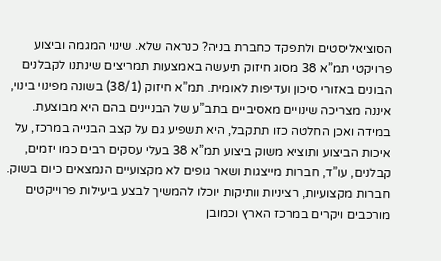הסוציאליסטים ולתפקד כחברת בניה? כנראה שלא. שינוי המגמה וביצוע פרויקטי תמ”א 38 מסוג חיזוק תיעשה באמצעות תמריצים שינתנו לקבלנים הבונים באזורי סיכון ועדיפות לאומית. תמ”א חיזוק (38/1) בשונה מפינוי בינוי, איננה מצריכה שינויים מאסיביים בתב”ע של הבניינים בהם היא מבוצעת.
במידה ואכן החלטה כזו תתקבל, היא תשפיע גם על קצב הבנייה במרכז, על איכות הביצוע ותוציא משוק ביצוע תמ”א 38 בעלי עסקים רבים כמו יזמים, קבלנים, עו”ד, חברות מייצגות ושאר גופים לא מקצועיים הנמצאים כיום בשוק.
חברות מקצועיות, רציניות וותיקות יוכלו להמשיך לבצע ביעילות פרוייקטים מורכבים ויקרים במרכז הארץ וכמובן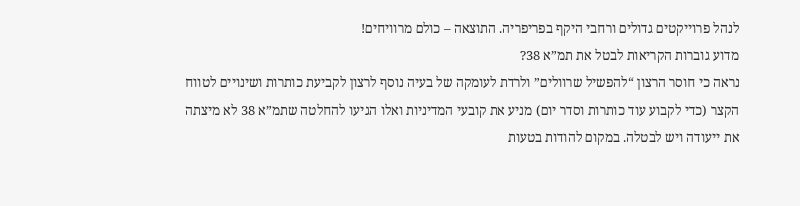לנהל פרוייקטים גדולים ורחבי היקף בפריפריה. התוצאה – כולם מרוויחים!
מדוע גוברות הקריאות לבטל את תמ”א 38?
נראה כי חוסר הרצון “להפשיל שרוולים” ולרדת לעומקה של בעיה נוסף לרצון לקביעת כותרות ושינויים לטווח הקצר (כדי לקבוע עוד כותרות וסדר יום) מניע את קובעי המדיניות ואלו הגיעו להחלטה שתמ”א 38 לא מיצתה את ייעודה ויש לבטלה. במקום להודות בטעות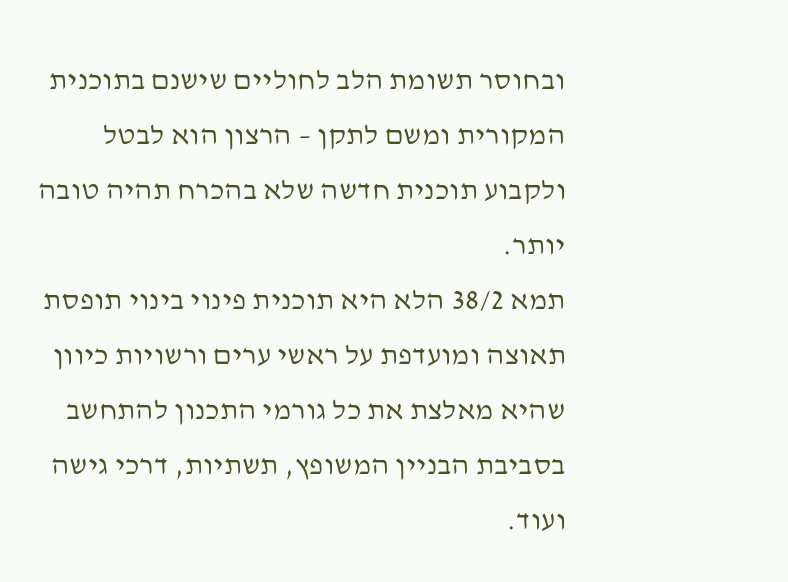ובחוסר תשומת הלב לחוליים שישנם בתוכנית המקורית ומשם לתקן – הרצון הוא לבטל ולקבוע תוכנית חדשה שלא בהכרח תהיה טובה יותר.
תמא 38/2 הלא היא תוכנית פינוי בינוי תופסת תאוצה ומועדפת על ראשי ערים ורשויות כיוון שהיא מאלצת את כל גורמי התכנון להתחשב בסביבת הבניין המשופץ, תשתיות, דרכי גישה ועוד.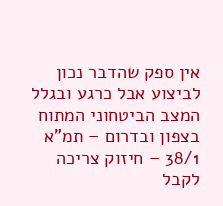אין ספק שהדבר נכון לביצוע אבל כרגע ובגלל המצב הביטחוני המתוח בצפון ובדרום – תמ”א 38/1 – חיזוק צריכה לקבל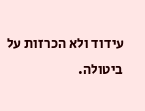עידוד ולא הכרזות על ביטולה.